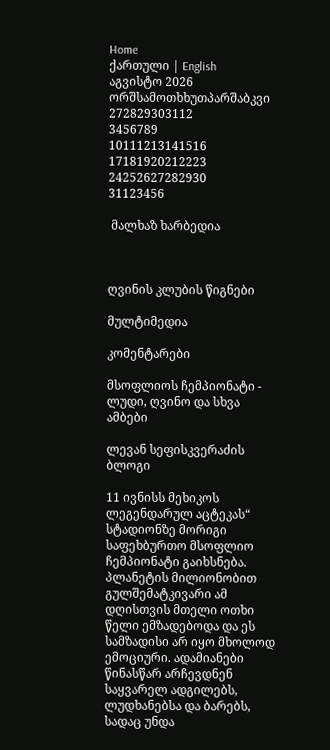Home
ქართული | English
აგვისტო 2026
ორშსამოთხხუთპარშაბკვი
272829303112
3456789
10111213141516
17181920212223
24252627282930
31123456

 მალხაზ ხარბედია



ღვინის კლუბის წიგნები

მულტიმედია

კომენტარები

მსოფლიოს ჩემპიონატი - ლუდი, ღვინო და სხვა ამბები

ლევან სეფისკვერაძის ბლოგი

11 ივნისს მეხიკოს ლეგენდარულ აცტეკას“ სტადიონზე მორიგი საფეხბურთო მსოფლიო ჩემპიონატი გაიხსნება. პლანეტის მილიონობით გულშემატკივარი ამ დღისთვის მთელი ოთხი წელი ემზადებოდა და ეს სამზადისი არ იყო მხოლოდ ემოციური. ადამიანები წინასწარ არჩევდნენ საყვარელ ადგილებს, ლუდხანებსა და ბარებს, სადაც უნდა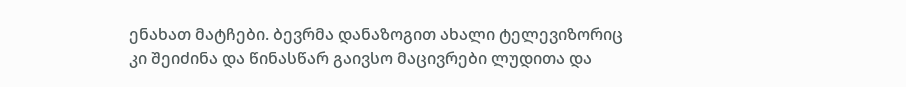ენახათ მატჩები. ბევრმა დანაზოგით ახალი ტელევიზორიც კი შეიძინა და წინასწარ გაივსო მაცივრები ლუდითა და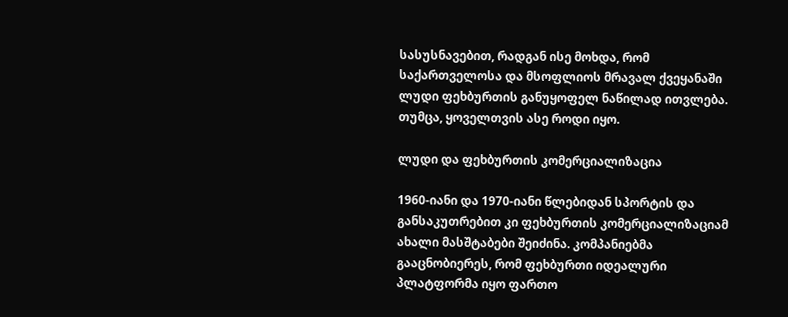სასუსნავებით, რადგან ისე მოხდა, რომ საქართველოსა და მსოფლიოს მრავალ ქვეყანაში ლუდი ფეხბურთის განუყოფელ ნაწილად ითვლება. თუმცა, ყოველთვის ასე როდი იყო.

ლუდი და ფეხბურთის კომერციალიზაცია

1960-იანი და 1970-იანი წლებიდან სპორტის და განსაკუთრებით კი ფეხბურთის კომერციალიზაციამ ახალი მასშტაბები შეიძინა. კომპანიებმა გააცნობიერეს, რომ ფეხბურთი იდეალური პლატფორმა იყო ფართო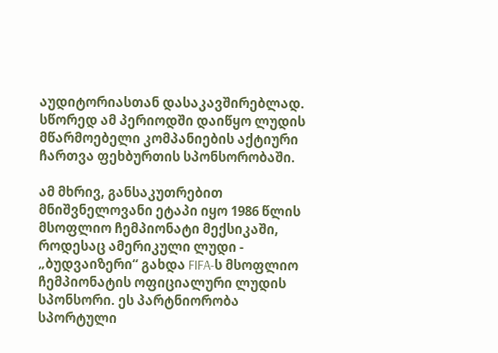აუდიტორიასთან დასაკავშირებლად. სწორედ ამ პერიოდში დაიწყო ლუდის მწარმოებელი კომპანიების აქტიური ჩართვა ფეხბურთის სპონსორობაში.

ამ მხრივ, განსაკუთრებით მნიშვნელოვანი ეტაპი იყო 1986 წლის მსოფლიო ჩემპიონატი მექსიკაში, როდესაც ამერიკული ლუდი - „ბუდვაიზერი“ გახდა FIFA-ს მსოფლიო ჩემპიონატის ოფიციალური ლუდის სპონსორი. ეს პარტნიორობა სპორტული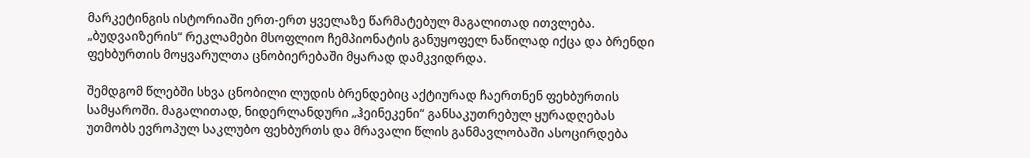მარკეტინგის ისტორიაში ერთ-ერთ ყველაზე წარმატებულ მაგალითად ითვლება. „ბუდვაიზერის“ რეკლამები მსოფლიო ჩემპიონატის განუყოფელ ნაწილად იქცა და ბრენდი ფეხბურთის მოყვარულთა ცნობიერებაში მყარად დამკვიდრდა.

შემდგომ წლებში სხვა ცნობილი ლუდის ბრენდებიც აქტიურად ჩაერთნენ ფეხბურთის სამყაროში. მაგალითად, ნიდერლანდური „ჰეინეკენი“ განსაკუთრებულ ყურადღებას უთმობს ევროპულ საკლუბო ფეხბურთს და მრავალი წლის განმავლობაში ასოცირდება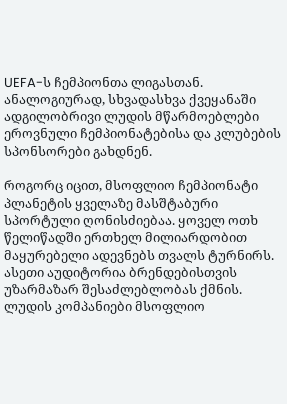UEFA-ს ჩემპიონთა ლიგასთან. ანალოგიურად, სხვადასხვა ქვეყანაში ადგილობრივი ლუდის მწარმოებლები ეროვნული ჩემპიონატებისა და კლუბების სპონსორები გახდნენ.

როგორც იცით, მსოფლიო ჩემპიონატი პლანეტის ყველაზე მასშტაბური სპორტული ღონისძიებაა. ყოველ ოთხ წელიწადში ერთხელ მილიარდობით მაყურებელი ადევნებს თვალს ტურნირს. ასეთი აუდიტორია ბრენდებისთვის უზარმაზარ შესაძლებლობას ქმნის. ლუდის კომპანიები მსოფლიო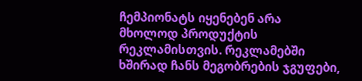ჩემპიონატს იყენებენ არა მხოლოდ პროდუქტის რეკლამისთვის. რეკლამებში ხშირად ჩანს მეგობრების ჯგუფები,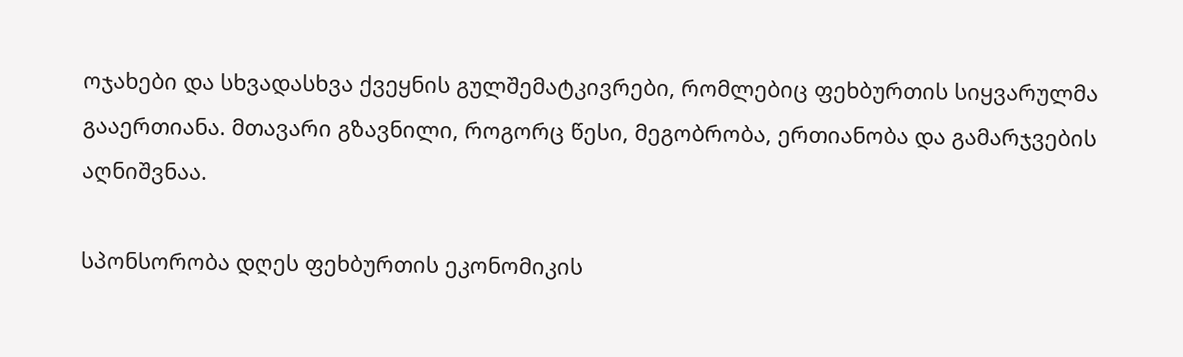ოჯახები და სხვადასხვა ქვეყნის გულშემატკივრები, რომლებიც ფეხბურთის სიყვარულმა გააერთიანა. მთავარი გზავნილი, როგორც წესი, მეგობრობა, ერთიანობა და გამარჯვების აღნიშვნაა.

სპონსორობა დღეს ფეხბურთის ეკონომიკის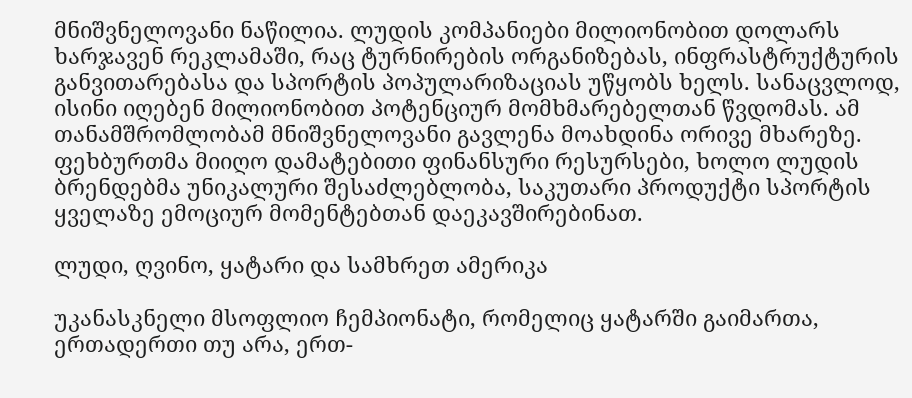მნიშვნელოვანი ნაწილია. ლუდის კომპანიები მილიონობით დოლარს ხარჯავენ რეკლამაში, რაც ტურნირების ორგანიზებას, ინფრასტრუქტურის განვითარებასა და სპორტის პოპულარიზაციას უწყობს ხელს. სანაცვლოდ, ისინი იღებენ მილიონობით პოტენციურ მომხმარებელთან წვდომას. ამ თანამშრომლობამ მნიშვნელოვანი გავლენა მოახდინა ორივე მხარეზე. ფეხბურთმა მიიღო დამატებითი ფინანსური რესურსები, ხოლო ლუდის ბრენდებმა უნიკალური შესაძლებლობა, საკუთარი პროდუქტი სპორტის ყველაზე ემოციურ მომენტებთან დაეკავშირებინათ.

ლუდი, ღვინო, ყატარი და სამხრეთ ამერიკა

უკანასკნელი მსოფლიო ჩემპიონატი, რომელიც ყატარში გაიმართა, ერთადერთი თუ არა, ერთ-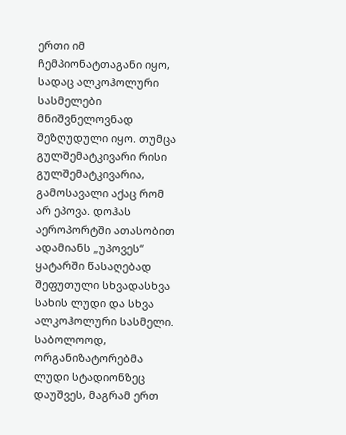ერთი იმ ჩემპიონატთაგანი იყო, სადაც ალკოჰოლური სასმელები მნიშვნელოვნად შეზღუდული იყო. თუმცა გულშემატკივარი რისი გულშემატკივარია, გამოსავალი აქაც რომ არ ეპოვა. დოჰას აეროპორტში ათასობით ადამიანს „უპოვეს“ ყატარში წასაღებად შეფუთული სხვადასხვა სახის ლუდი და სხვა ალკოჰოლური სასმელი. საბოლოოდ, ორგანიზატორებმა ლუდი სტადიონზეც დაუშვეს, მაგრამ ერთ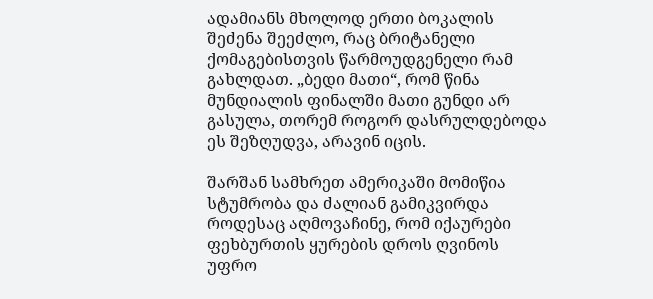ადამიანს მხოლოდ ერთი ბოკალის შეძენა შეეძლო, რაც ბრიტანელი ქომაგებისთვის წარმოუდგენელი რამ გახლდათ. „ბედი მათი“, რომ წინა მუნდიალის ფინალში მათი გუნდი არ გასულა, თორემ როგორ დასრულდებოდა ეს შეზღუდვა, არავინ იცის.

შარშან სამხრეთ ამერიკაში მომიწია სტუმრობა და ძალიან გამიკვირდა როდესაც აღმოვაჩინე, რომ იქაურები ფეხბურთის ყურების დროს ღვინოს უფრო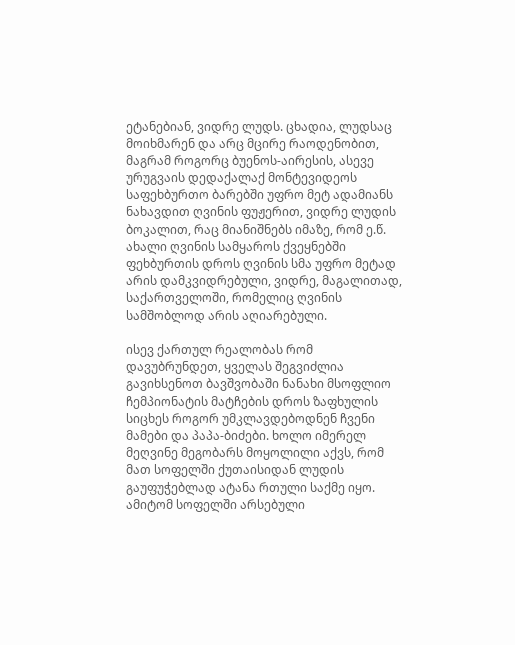ეტანებიან, ვიდრე ლუდს. ცხადია, ლუდსაც მოიხმარენ და არც მცირე რაოდენობით, მაგრამ როგორც ბუენოს-აირესის, ასევე ურუგვაის დედაქალაქ მონტევიდეოს საფეხბურთო ბარებში უფრო მეტ ადამიანს ნახავდით ღვინის ფუჟერით, ვიდრე ლუდის ბოკალით, რაც მიანიშნებს იმაზე, რომ ე.წ. ახალი ღვინის სამყაროს ქვეყნებში ფეხბურთის დროს ღვინის სმა უფრო მეტად არის დამკვიდრებული, ვიდრე, მაგალითად, საქართველოში, რომელიც ღვინის სამშობლოდ არის აღიარებული.

ისევ ქართულ რეალობას რომ დავუბრუნდეთ, ყველას შეგვიძლია გავიხსენოთ ბავშვობაში ნანახი მსოფლიო ჩემპიონატის მატჩების დროს ზაფხულის სიცხეს როგორ უმკლავდებოდნენ ჩვენი მამები და პაპა-ბიძები. ხოლო იმერელ მეღვინე მეგობარს მოყოლილი აქვს, რომ მათ სოფელში ქუთაისიდან ლუდის გაუფუჭებლად ატანა რთული საქმე იყო. ამიტომ სოფელში არსებული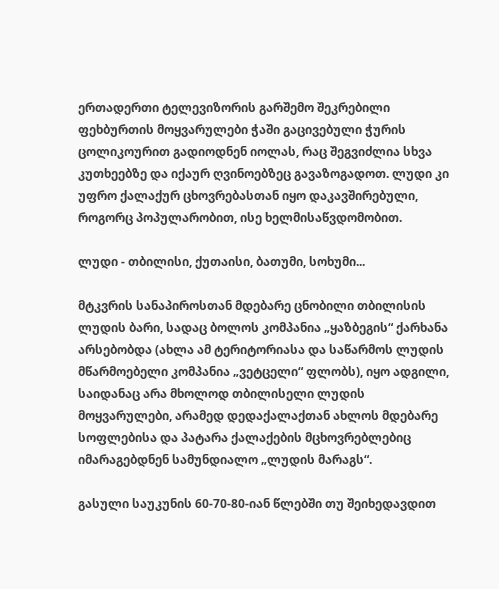ერთადერთი ტელევიზორის გარშემო შეკრებილი ფეხბურთის მოყვარულები ჭაში გაცივებული ჭურის ცოლიკოურით გადიოდნენ იოლას, რაც შეგვიძლია სხვა კუთხეებზე და იქაურ ღვინოებზეც გავაზოგადოთ. ლუდი კი უფრო ქალაქურ ცხოვრებასთან იყო დაკავშირებული, როგორც პოპულარობით, ისე ხელმისაწვდომობით.

ლუდი - თბილისი, ქუთაისი, ბათუმი, სოხუმი...

მტკვრის სანაპიროსთან მდებარე ცნობილი თბილისის ლუდის ბარი, სადაც ბოლოს კომპანია „ყაზბეგის“ ქარხანა არსებობდა (ახლა ამ ტერიტორიასა და საწარმოს ლუდის მწარმოებელი კომპანია „ვეტცელი“ ფლობს), იყო ადგილი, საიდანაც არა მხოლოდ თბილისელი ლუდის მოყვარულები, არამედ დედაქალაქთან ახლოს მდებარე სოფლებისა და პატარა ქალაქების მცხოვრებლებიც იმარაგებდნენ სამუნდიალო „ლუდის მარაგს“.

გასული საუკუნის 60-70-80-იან წლებში თუ შეიხედავდით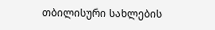თბილისური სახლების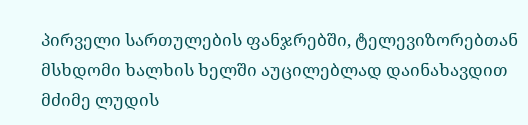პირველი სართულების ფანჯრებში, ტელევიზორებთან მსხდომი ხალხის ხელში აუცილებლად დაინახავდით მძიმე ლუდის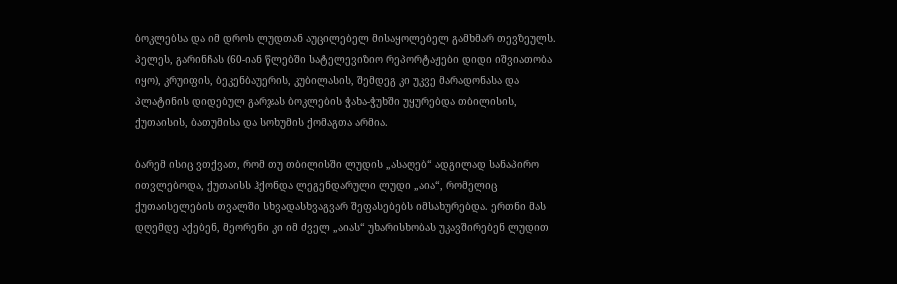ბოკლებსა და იმ დროს ლუდთან აუცილებელ მისაყოლებელ გამხმარ თევზეულს. პელეს, გარინჩას (60-იან წლებში სატელევიზიო რეპორტაჟები დიდი იშვიათობა იყო), კრუიფის, ბეკენბაუერის, კუბილასის, შემდეგ კი უკვე მარადონასა და პლატინის დიდებულ გარჯას ბოკლების ჭახა-ჭუხში უყურებდა თბილისის, ქუთაისის, ბათუმისა და სოხუმის ქომაგთა არმია.

ბარემ ისიც ვთქვათ, რომ თუ თბილისში ლუდის „ასაღებ“ ადგილად სანაპირო ითვლებოდა, ქუთაისს ჰქონდა ლეგენდარული ლუდი „აია“, რომელიც ქუთაისელების თვალში სხვადასხვაგვარ შეფასებებს იმსახურებდა. ერთნი მას დღემდე აქებენ, მეორენი კი იმ ძველ „აიას“ უხარისხობას უკავშირებენ ლუდით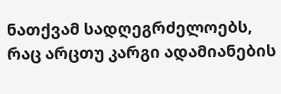ნათქვამ სადღეგრძელოებს, რაც არცთუ კარგი ადამიანების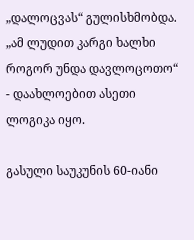„დალოცვას“ გულისხმობდა. „ამ ლუდით კარგი ხალხი როგორ უნდა დავლოცოთო“ - დაახლოებით ასეთი ლოგიკა იყო.

გასული საუკუნის 60-იანი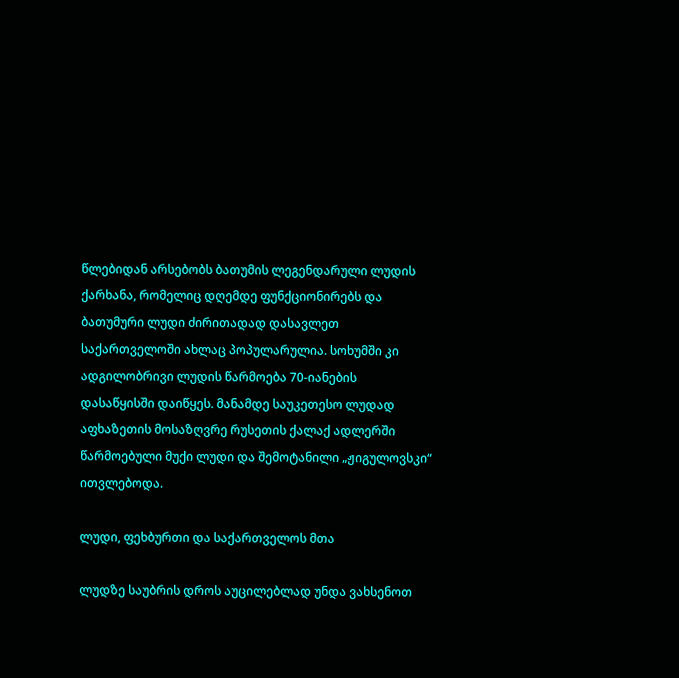წლებიდან არსებობს ბათუმის ლეგენდარული ლუდის ქარხანა, რომელიც დღემდე ფუნქციონირებს და ბათუმური ლუდი ძირითადად დასავლეთ საქართველოში ახლაც პოპულარულია. სოხუმში კი ადგილობრივი ლუდის წარმოება 70-იანების დასაწყისში დაიწყეს. მანამდე საუკეთესო ლუდად აფხაზეთის მოსაზღვრე რუსეთის ქალაქ ადლერში წარმოებული მუქი ლუდი და შემოტანილი „ჟიგულოვსკი“ ითვლებოდა.

ლუდი, ფეხბურთი და საქართველოს მთა

ლუდზე საუბრის დროს აუცილებლად უნდა ვახსენოთ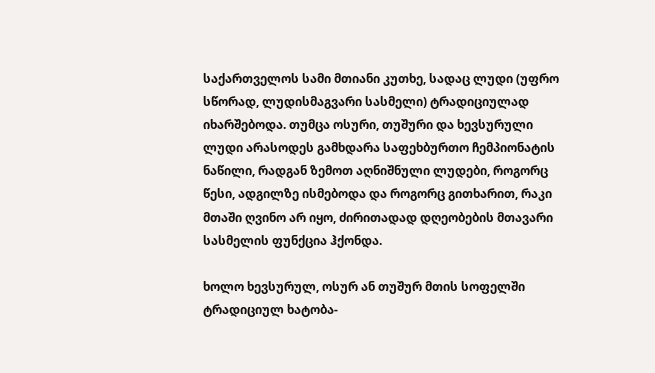საქართველოს სამი მთიანი კუთხე, სადაც ლუდი (უფრო სწორად, ლუდისმაგვარი სასმელი) ტრადიციულად იხარშებოდა. თუმცა ოსური, თუშური და ხევსურული ლუდი არასოდეს გამხდარა საფეხბურთო ჩემპიონატის ნაწილი, რადგან ზემოთ აღნიშნული ლუდები, როგორც წესი, ადგილზე ისმებოდა და როგორც გითხარით, რაკი მთაში ღვინო არ იყო, ძირითადად დღეობების მთავარი სასმელის ფუნქცია ჰქონდა.

ხოლო ხევსურულ, ოსურ ან თუშურ მთის სოფელში ტრადიციულ ხატობა-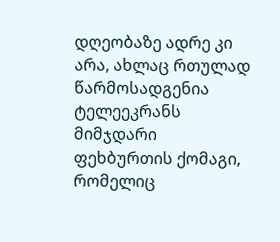დღეობაზე ადრე კი არა, ახლაც რთულად წარმოსადგენია ტელეეკრანს მიმჯდარი ფეხბურთის ქომაგი, რომელიც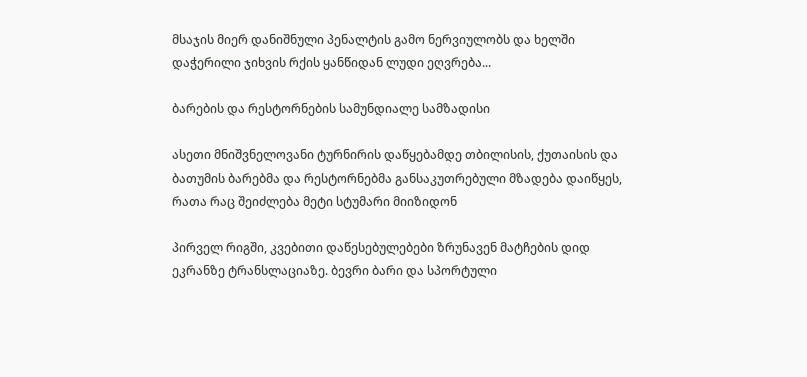მსაჯის მიერ დანიშნული პენალტის გამო ნერვიულობს და ხელში დაჭერილი ჯიხვის რქის ყანწიდან ლუდი ეღვრება...

ბარების და რესტორნების სამუნდიალე სამზადისი

ასეთი მნიშვნელოვანი ტურნირის დაწყებამდე თბილისის, ქუთაისის და ბათუმის ბარებმა და რესტორნებმა განსაკუთრებული მზადება დაიწყეს, რათა რაც შეიძლება მეტი სტუმარი მიიზიდონ

პირველ რიგში, კვებითი დაწესებულებები ზრუნავენ მატჩების დიდ ეკრანზე ტრანსლაციაზე. ბევრი ბარი და სპორტული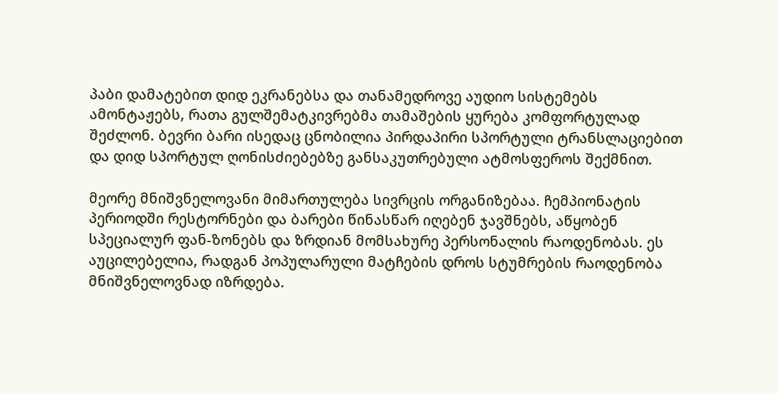პაბი დამატებით დიდ ეკრანებსა და თანამედროვე აუდიო სისტემებს ამონტაჟებს, რათა გულშემატკივრებმა თამაშების ყურება კომფორტულად შეძლონ. ბევრი ბარი ისედაც ცნობილია პირდაპირი სპორტული ტრანსლაციებით და დიდ სპორტულ ღონისძიებებზე განსაკუთრებული ატმოსფეროს შექმნით.

მეორე მნიშვნელოვანი მიმართულება სივრცის ორგანიზებაა. ჩემპიონატის პერიოდში რესტორნები და ბარები წინასწარ იღებენ ჯავშნებს, აწყობენ სპეციალურ ფან-ზონებს და ზრდიან მომსახურე პერსონალის რაოდენობას. ეს აუცილებელია, რადგან პოპულარული მატჩების დროს სტუმრების რაოდენობა მნიშვნელოვნად იზრდება.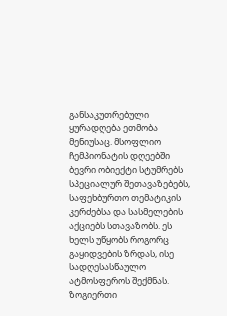განსაკუთრებული ყურადღება ეთმობა მენიუსაც. მსოფლიო ჩემპიონატის დღეებში ბევრი ობიექტი სტუმრებს სპეციალურ შეთავაზებებს, საფეხბურთო თემატიკის კერძებსა და სასმელების აქციებს სთავაზობს. ეს ხელს უწყობს როგორც გაყიდვების ზრდას, ისე სადღესასწაულო ატმოსფეროს შექმნას. ზოგიერთი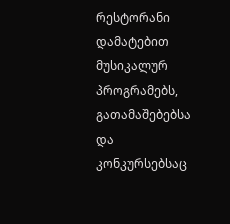რესტორანი დამატებით მუსიკალურ პროგრამებს, გათამაშებებსა და კონკურსებსაც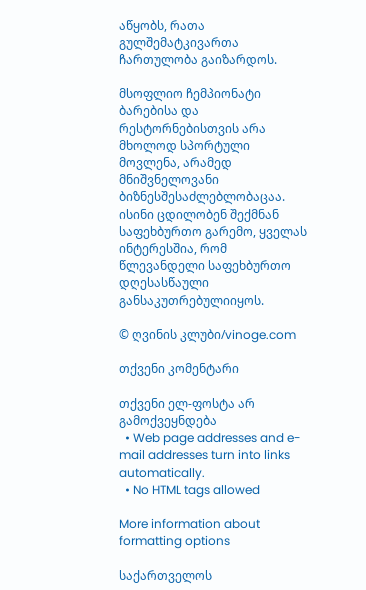აწყობს, რათა გულშემატკივართა ჩართულობა გაიზარდოს.

მსოფლიო ჩემპიონატი ბარებისა და რესტორნებისთვის არა მხოლოდ სპორტული მოვლენა, არამედ მნიშვნელოვანი ბიზნესშესაძლებლობაცაა. ისინი ცდილობენ შექმნან საფეხბურთო გარემო, ყველას ინტერესშია, რომ წლევანდელი საფეხბურთო  დღესასწაული განსაკუთრებულიიყოს.

© ღვინის კლუბი/vinoge.com

თქვენი კომენტარი

თქვენი ელ-ფოსტა არ გამოქვეყნდება
  • Web page addresses and e-mail addresses turn into links automatically.
  • No HTML tags allowed

More information about formatting options

საქართველოს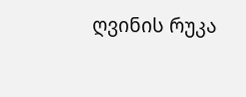ღვინის რუკა